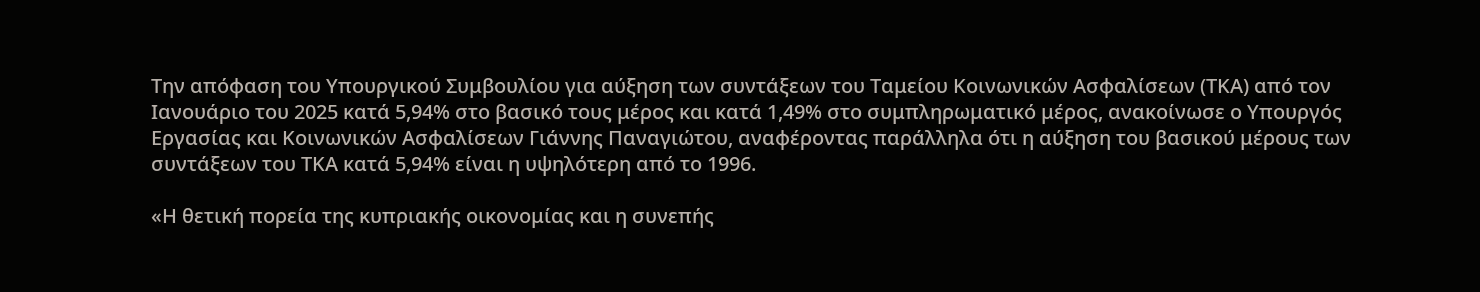Την απόφαση του Υπουργικού Συμβουλίου για αύξηση των συντάξεων του Ταμείου Κοινωνικών Ασφαλίσεων (ΤΚΑ) από τον Ιανουάριο του 2025 κατά 5,94% στο βασικό τους μέρος και κατά 1,49% στο συμπληρωματικό μέρος, ανακοίνωσε ο Υπουργός Εργασίας και Κοινωνικών Ασφαλίσεων Γιάννης Παναγιώτου, αναφέροντας παράλληλα ότι η αύξηση του βασικού μέρους των συντάξεων του ΤΚΑ κατά 5,94% είναι η υψηλότερη από το 1996.

«Η θετική πορεία της κυπριακής οικονομίας και η συνεπής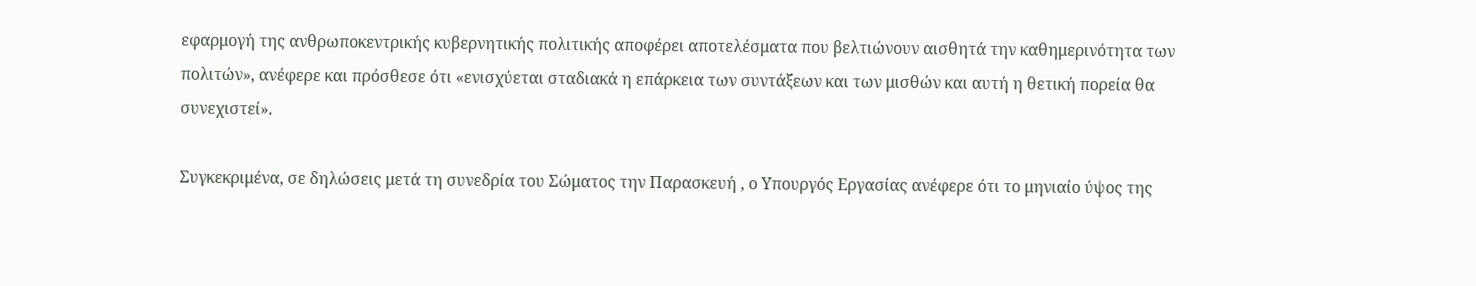εφαρμογή της ανθρωποκεντρικής κυβερνητικής πολιτικής αποφέρει αποτελέσματα που βελτιώνουν αισθητά την καθημερινότητα των πολιτών», ανέφερε και πρόσθεσε ότι «ενισχύεται σταδιακά η επάρκεια των συντάξεων και των μισθών και αυτή η θετική πορεία θα συνεχιστεί».

Συγκεκριμένα, σε δηλώσεις μετά τη συνεδρία του Σώματος την Παρασκευή , ο Υπουργός Εργασίας ανέφερε ότι το μηνιαίο ύψος της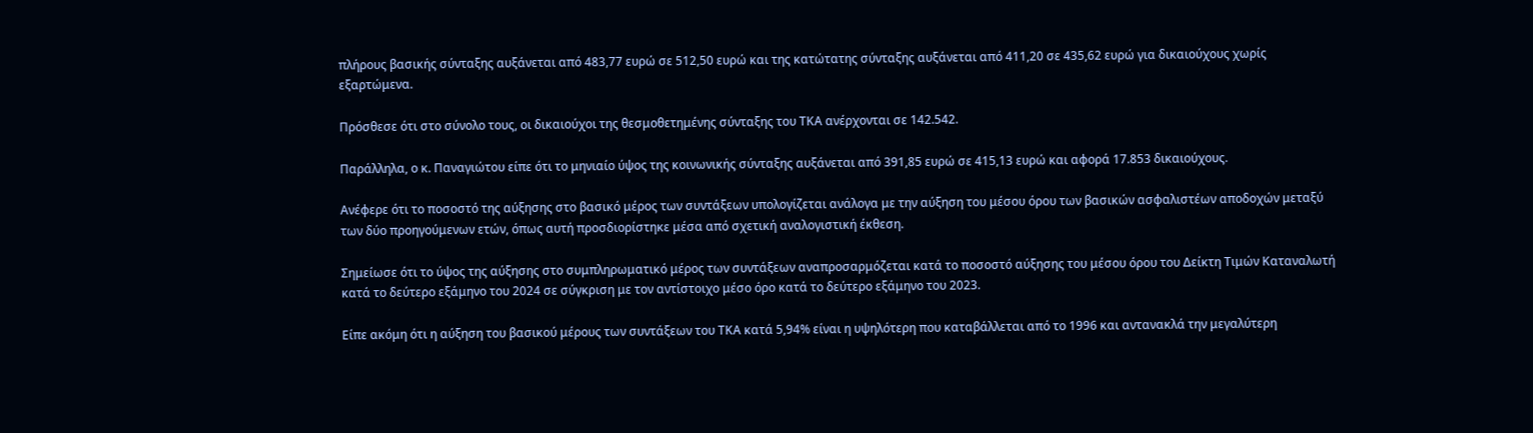πλήρους βασικής σύνταξης αυξάνεται από 483,77 ευρώ σε 512,50 ευρώ και της κατώτατης σύνταξης αυξάνεται από 411,20 σε 435,62 ευρώ για δικαιούχους χωρίς εξαρτώμενα.

Πρόσθεσε ότι στο σύνολο τους, οι δικαιούχοι της θεσμοθετημένης σύνταξης του ΤΚΑ ανέρχονται σε 142.542.

Παράλληλα, ο κ. Παναγιώτου είπε ότι το μηνιαίο ύψος της κοινωνικής σύνταξης αυξάνεται από 391,85 ευρώ σε 415,13 ευρώ και αφορά 17.853 δικαιούχους.

Ανέφερε ότι το ποσοστό της αύξησης στο βασικό μέρος των συντάξεων υπολογίζεται ανάλογα με την αύξηση του μέσου όρου των βασικών ασφαλιστέων αποδοχών μεταξύ των δύο προηγούμενων ετών, όπως αυτή προσδιορίστηκε μέσα από σχετική αναλογιστική έκθεση.

Σημείωσε ότι το ύψος της αύξησης στο συμπληρωματικό μέρος των συντάξεων αναπροσαρμόζεται κατά το ποσοστό αύξησης του μέσου όρου του Δείκτη Τιμών Καταναλωτή κατά το δεύτερο εξάμηνο του 2024 σε σύγκριση με τον αντίστοιχο μέσο όρο κατά το δεύτερο εξάμηνο του 2023.

Είπε ακόμη ότι η αύξηση του βασικού μέρους των συντάξεων του ΤΚΑ κατά 5,94% είναι η υψηλότερη που καταβάλλεται από το 1996 και αντανακλά την μεγαλύτερη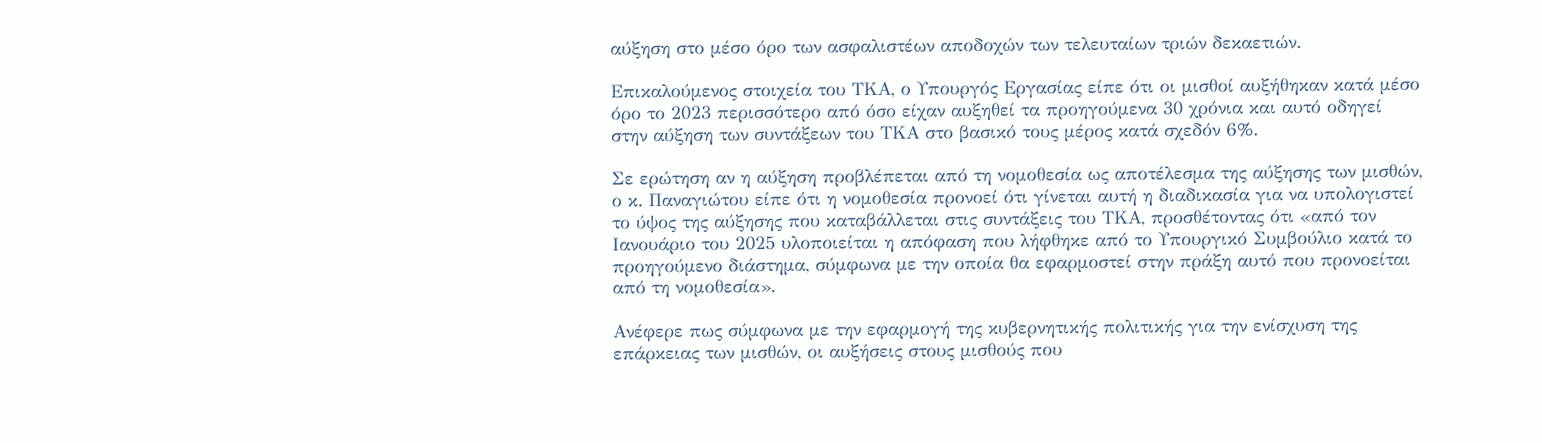αύξηση στο μέσο όρο των ασφαλιστέων αποδοχών των τελευταίων τριών δεκαετιών.

Επικαλούμενος στοιχεία του ΤΚΑ, ο Υπουργός Εργασίας είπε ότι οι μισθοί αυξήθηκαν κατά μέσο όρο το 2023 περισσότερο από όσο είχαν αυξηθεί τα προηγούμενα 30 χρόνια και αυτό οδηγεί στην αύξηση των συντάξεων του ΤΚΑ στο βασικό τους μέρος κατά σχεδόν 6%.

Σε ερώτηση αν η αύξηση προβλέπεται από τη νομοθεσία ως αποτέλεσμα της αύξησης των μισθών, ο κ. Παναγιώτου είπε ότι η νομοθεσία προνοεί ότι γίνεται αυτή η διαδικασία για να υπολογιστεί το ύψος της αύξησης που καταβάλλεται στις συντάξεις του ΤΚΑ, προσθέτοντας ότι «από τον Ιανουάριο του 2025 υλοποιείται η απόφαση που λήφθηκε από το Υπουργικό Συμβούλιο κατά το προηγούμενο διάστημα, σύμφωνα με την οποία θα εφαρμοστεί στην πράξη αυτό που προνοείται από τη νομοθεσία».

Ανέφερε πως σύμφωνα με την εφαρμογή της κυβερνητικής πολιτικής για την ενίσχυση της επάρκειας των μισθών, οι αυξήσεις στους μισθούς που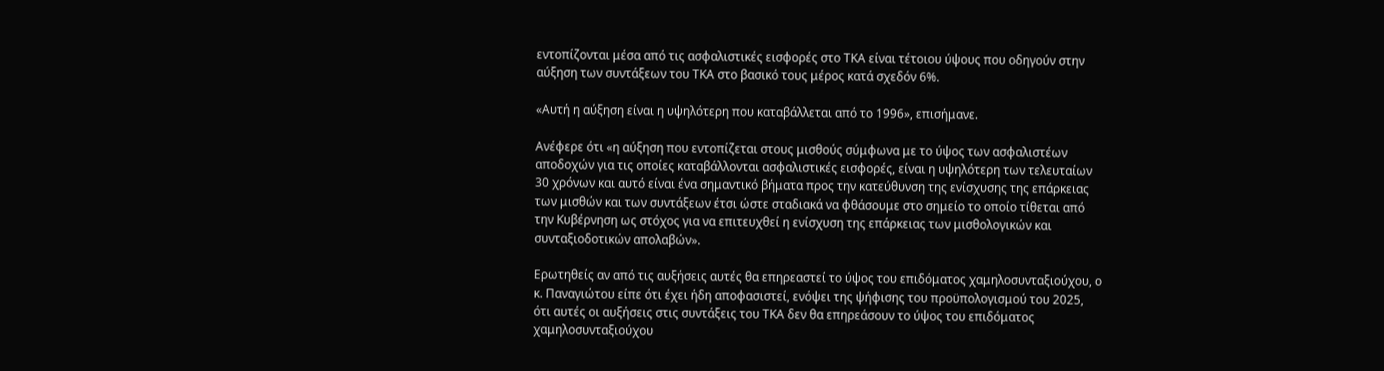εντοπίζονται μέσα από τις ασφαλιστικές εισφορές στο ΤΚΑ είναι τέτοιου ύψους που οδηγούν στην αύξηση των συντάξεων του ΤΚΑ στο βασικό τους μέρος κατά σχεδόν 6%.

«Αυτή η αύξηση είναι η υψηλότερη που καταβάλλεται από το 1996», επισήμανε.

Ανέφερε ότι «η αύξηση που εντοπίζεται στους μισθούς σύμφωνα με το ύψος των ασφαλιστέων αποδοχών για τις οποίες καταβάλλονται ασφαλιστικές εισφορές, είναι η υψηλότερη των τελευταίων 30 χρόνων και αυτό είναι ένα σημαντικό βήματα προς την κατεύθυνση της ενίσχυσης της επάρκειας των μισθών και των συντάξεων έτσι ώστε σταδιακά να φθάσουμε στο σημείο το οποίο τίθεται από την Κυβέρνηση ως στόχος για να επιτευχθεί η ενίσχυση της επάρκειας των μισθολογικών και συνταξιοδοτικών απολαβών».

Ερωτηθείς αν από τις αυξήσεις αυτές θα επηρεαστεί το ύψος του επιδόματος χαμηλοσυνταξιούχου, ο κ. Παναγιώτου είπε ότι έχει ήδη αποφασιστεί, ενόψει της ψήφισης του προϋπολογισμού του 2025, ότι αυτές οι αυξήσεις στις συντάξεις του ΤΚΑ δεν θα επηρεάσουν το ύψος του επιδόματος χαμηλοσυνταξιούχου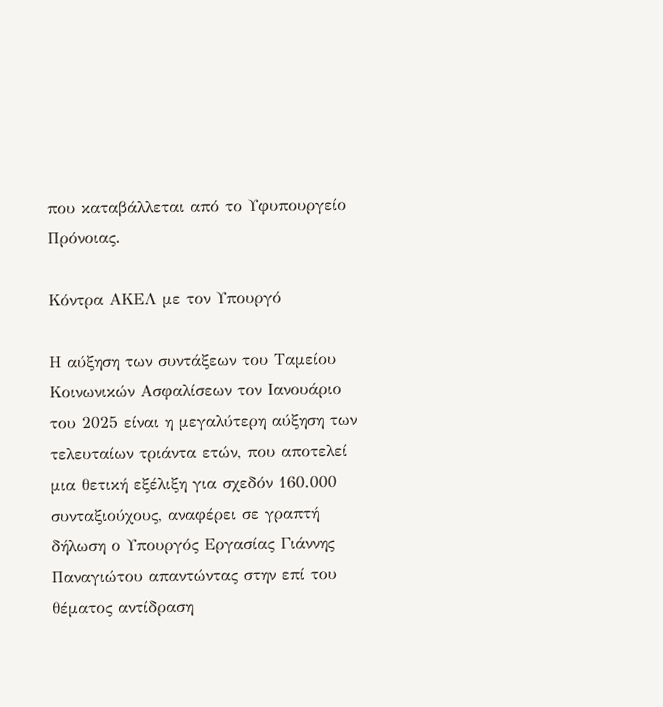που καταβάλλεται από το Υφυπουργείο Πρόνοιας.

Κόντρα ΑΚΕΛ με τον Υπουργό

Η αύξηση των συντάξεων του Ταμείου Κοινωνικών Ασφαλίσεων τον Ιανουάριο του 2025 είναι η μεγαλύτερη αύξηση των τελευταίων τριάντα ετών, που αποτελεί μια θετική εξέλιξη για σχεδόν 160.000 συνταξιούχους, αναφέρει σε γραπτή δήλωση ο Υπουργός Εργασίας Γιάννης Παναγιώτου απαντώντας στην επί του θέματος αντίδραση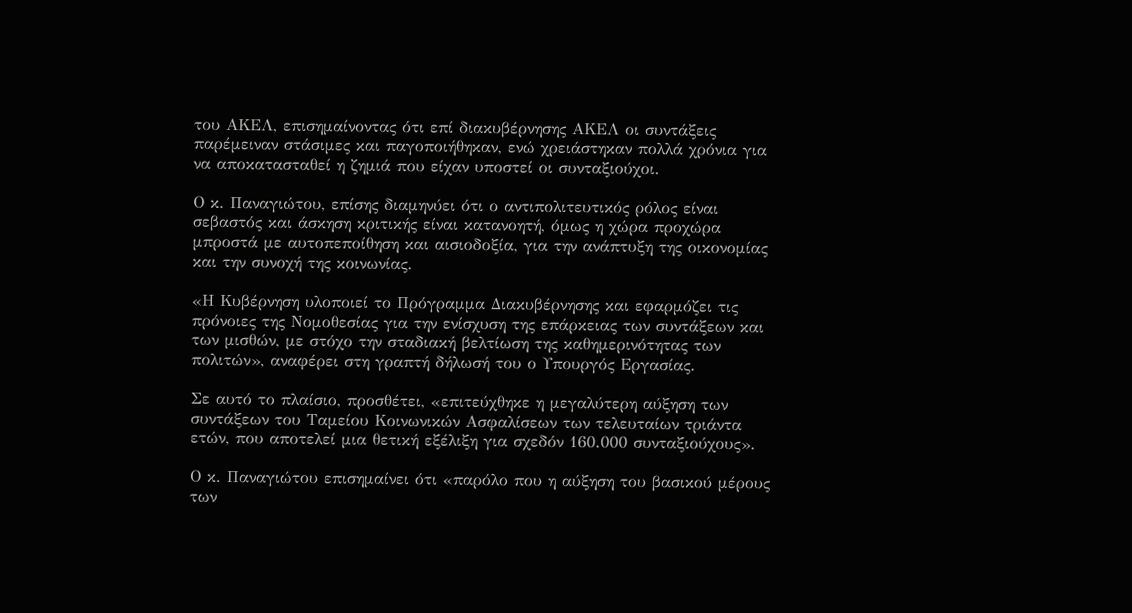του ΑΚΕΛ, επισημαίνοντας ότι επί διακυβέρνησης ΑΚΕΛ οι συντάξεις παρέμειναν στάσιμες και παγοποιήθηκαν, ενώ χρειάστηκαν πολλά χρόνια για να αποκατασταθεί η ζημιά που είχαν υποστεί οι συνταξιούχοι.

Ο κ. Παναγιώτου, επίσης διαμηνύει ότι ο αντιπολιτευτικός ρόλος είναι σεβαστός και άσκηση κριτικής είναι κατανοητή, όμως η χώρα προχώρα μπροστά με αυτοπεποίθηση και αισιοδοξία, για την ανάπτυξη της οικονομίας και την συνοχή της κοινωνίας.

«Η Κυβέρνηση υλοποιεί το Πρόγραμμα Διακυβέρνησης και εφαρμόζει τις πρόνοιες της Νομοθεσίας για την ενίσχυση της επάρκειας των συντάξεων και των μισθών, με στόχο την σταδιακή βελτίωση της καθημερινότητας των πολιτών», αναφέρει στη γραπτή δήλωσή του ο Υπουργός Εργασίας.

Σε αυτό το πλαίσιο, προσθέτει, «επιτεύχθηκε η μεγαλύτερη αύξηση των συντάξεων του Ταμείου Κοινωνικών Ασφαλίσεων των τελευταίων τριάντα ετών, που αποτελεί μια θετική εξέλιξη για σχεδόν 160.000 συνταξιούχους».

Ο κ. Παναγιώτου επισημαίνει ότι «παρόλο που η αύξηση του βασικού μέρους των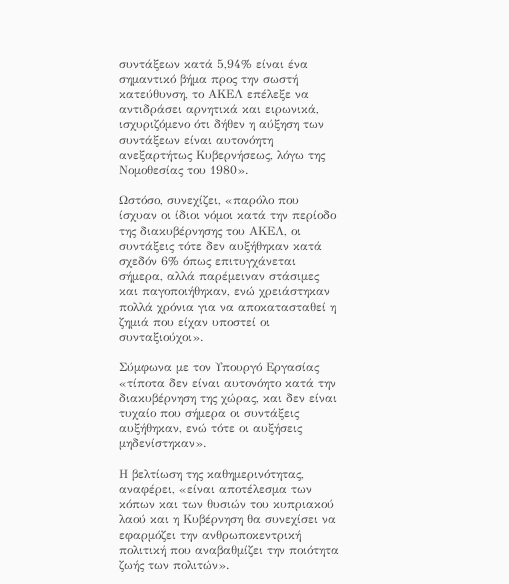συντάξεων κατά 5,94% είναι ένα σημαντικό βήμα προς την σωστή κατεύθυνση, το ΑΚΕΛ επέλεξε να αντιδράσει αρνητικά και ειρωνικά, ισχυριζόμενο ότι δήθεν η αύξηση των συντάξεων είναι αυτονόητη ανεξαρτήτως Κυβερνήσεως, λόγω της Νομοθεσίας του 1980».

Ωστόσο, συνεχίζει, «παρόλο που ίσχυαν οι ίδιοι νόμοι κατά την περίοδο της διακυβέρνησης του ΑΚΕΛ, οι συντάξεις τότε δεν αυξήθηκαν κατά σχεδόν 6% όπως επιτυγχάνεται σήμερα, αλλά παρέμειναν στάσιμες και παγοποιήθηκαν, ενώ χρειάστηκαν πολλά χρόνια για να αποκατασταθεί η ζημιά που είχαν υποστεί οι συνταξιούχοι».

Σύμφωνα με τον Υπουργό Εργασίας «τίποτα δεν είναι αυτονόητο κατά την διακυβέρνηση της χώρας, και δεν είναι τυχαίο που σήμερα οι συντάξεις αυξήθηκαν, ενώ τότε οι αυξήσεις μηδενίστηκαν».

Η βελτίωση της καθημερινότητας, αναφέρει, «είναι αποτέλεσμα των κόπων και των θυσιών του κυπριακού λαού και η Κυβέρνηση θα συνεχίσει να εφαρμόζει την ανθρωποκεντρική πολιτική που αναβαθμίζει την ποιότητα ζωής των πολιτών».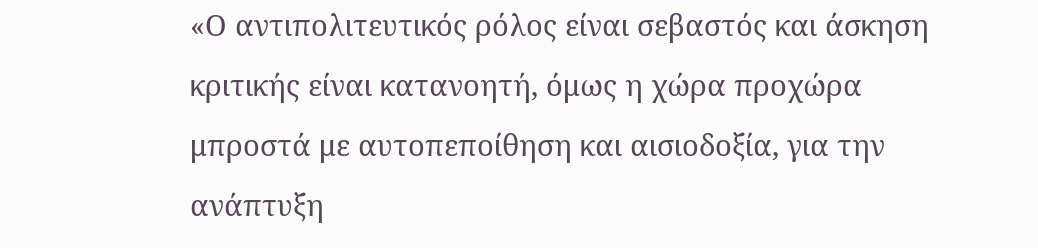«Ο αντιπολιτευτικός ρόλος είναι σεβαστός και άσκηση κριτικής είναι κατανοητή, όμως η χώρα προχώρα μπροστά με αυτοπεποίθηση και αισιοδοξία, για την ανάπτυξη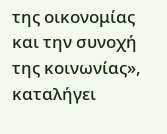της οικονομίας και την συνοχή της κοινωνίας», καταλήγει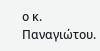ο κ. Παναγιώτου.